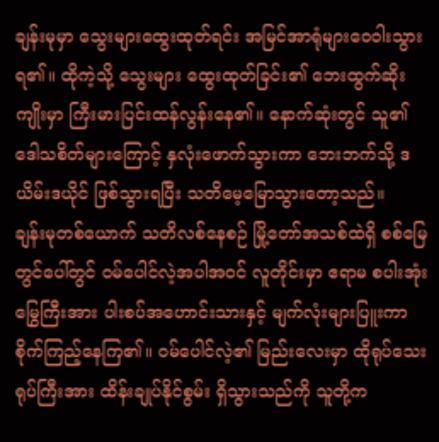ချန်းမုမှာ သွေးများထွေးထုတ်ရင်း အမြင်အာရုံများဝေဝါးသွားရ၏။ ထိုကဲ့သို့ သွေးများ ထွေးထုတ်ခြင်း၏ ဘေးထွက်ဆိုးကျိုးမှာ ကြီးမားပြင်းထန်လွန်းနေ၏။ နောက်ဆုံးတွင် သူ၏ ဒေါသစိတ်များကြောင့် နှလုံးဖောက်သွားကာ ဘေးဘက်သို့ ဒယိမ်းဒယိုင် ဖြစ်သွားရပြီး သတိမေ့မြောသွားတော့သည်။
ချန်းမုတစ်ယောက် သတိလစ်နေစဉ် မြို့တော်အသစ်ထဲရှိ စစ်မြေတွင်ပေါ်တွင် ဝမ်ပေါင်လဲ့အပါအဝင် လူတိုင်းမှာ ဧရာမ စပါးအုံးမြွေကြီးအား ပါးစပ်အဟောင်းသားနှင့် မျက်လုံးများပြူးကာ စိုက်ကြည့်နေကြ၏။ ဝမ်ပေါင်လဲ့၏ မြည်းလေးမှာ ထိုရုပ်သေးရုပ်ကြီးအား ထိန်းချုပ်နိုင်စွမ်း ရှိသွားသည်ကို သူတို့က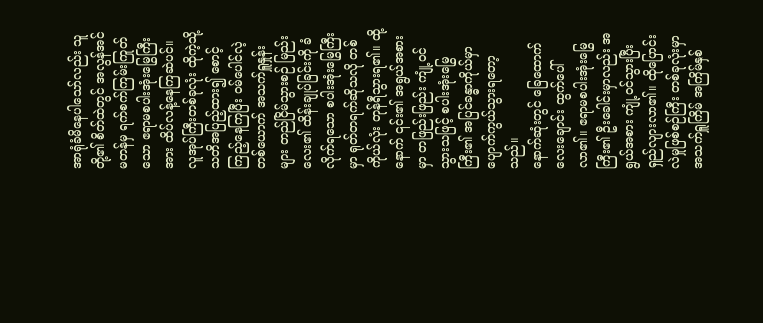အာရုံခံမိနေပါသော်လည်း သူတို့၏ စိတ်ထဲတွင် အလွန်အင်မတန်မှ ရက်စက်ကြမ်းကြုတ်သော ဧရာမစပါးအုံးမြွေကြီးအား ထိပ်လန့်နေကြဆဲပင်။
လူအုပ်ကြီးတစ်ခုလုံး ထိုကဲ့သို့ သတိအပြည့်ထား၍ စောင့်ကြည့်နေကြပြီး ဝမ်ပေါင်လဲ့တစ်ယောက် အသက်ရှူနှုန်းများ တည်ငြိမ်သွားစဉ် မြည်းလေး၏ ထိန်းချုပ်ခြင်းကို ခံလိုက်ရသော စပါးအုံးမြွေကြီးမှာ ရုတ်တရက်ဆိုသလို တစ်ကိုယ်လုံး တုန်ရီသွားရ၏။ ထို့နောက် ၎င်း၏ အရွယ်အစားမှာ တဖြည်းဖြည်း ကျုံ့ဝင်သွားသဖြင့် စပါးအုံးမြွေကြီး၏ အပြင်ခန္ဓာကိုယ်မှာ ပျောက်ကွယ်သွားရတော့သည်။
နောက်ဆုံးတွင် ခြေထောက်လေးချောင်း ထွက်ပေါ်လာ၏။ ဧရာမစပါးအုံးမြွေကြီး၏ ဦးခေါင်းမှာလည်း အရွယ်အစား ကျုံ့ဝင်သွားပြီး ရှည်လျားလာ၏။ ထိုပြောင်းလဲမှုဖြစ်စဉ်ကြီး တစ်ခုလုံးမှာ အသက်ရှူကြိမ် အကြိမ်နှစ်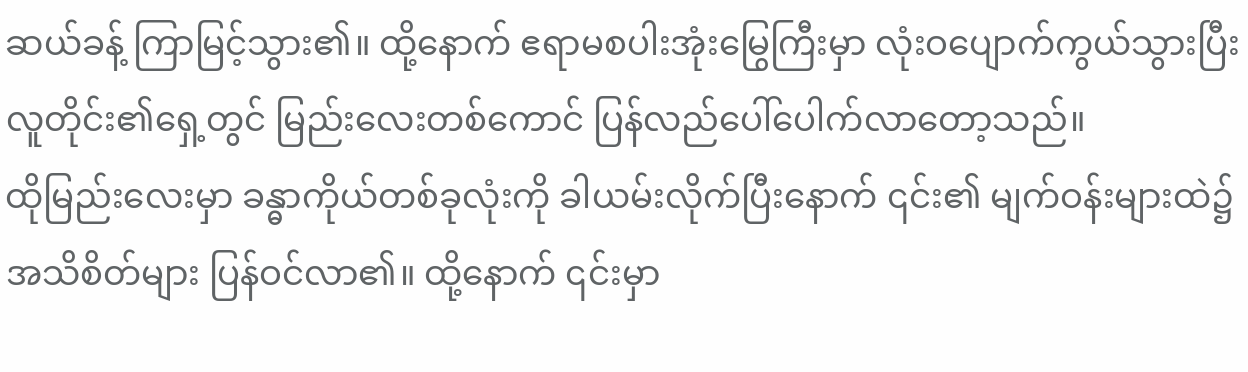ဆယ်ခန့် ကြာမြင့်သွား၏။ ထို့နောက် ဧရာမစပါးအုံးမြွေကြီးမှာ လုံးဝပျောက်ကွယ်သွားပြီး လူတိုင်း၏ရှေ့တွင် မြည်းလေးတစ်ကောင် ပြန်လည်ပေါ်ပေါက်လာတော့သည်။
ထိုမြည်းလေးမှာ ခန္ဓာကိုယ်တစ်ခုလုံးကို ခါယမ်းလိုက်ပြီးနောက် ၎င်း၏ မျက်ဝန်းများထဲ၌ အသိစိတ်များ ပြန်ဝင်လာ၏။ ထို့နောက် ၎င်းမှာ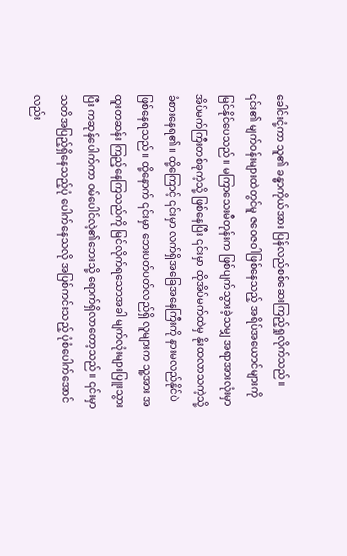ခေါင်းငုံ့ကာ သူ၏ ခန္ဓာကိုယ်အား ပြန်လည်စစ်ဆေးကြည့်ရှုလိုက်သည်။ ၎င်း၏ မျက်ဝန်းများထဲတွင်မူ ဇဝေဇဝါဖြစ်နေသည့် အရိပ်အယောင်များကို မြင်နိုင်ပေသည်။ မကြာသေးမီတုန်းက ဖြစ်ပျက်သွားခဲ့သမျှ အရာအားလုံးမှာ အိပ်မက်ကြီးတစ်ခုကဲ့သို့ ဖြစ်နေပြီး ၎င်းမှာ ထိုအိပ်မက်ထဲမှ နိုးထလာသကဲ့သို့ ခံစားနေရ၏။ ထို့ကြောင့် ၎င်းမှာ လက်ရှိအခြေအနေကြီးကို နားမလည်နိုင်ပဲ ဖြစ်နေရသည်။ ထို့နောက် ၎င်းမှာ ဘေးပတ်ပတ်လည်ရှိ လူများက သူ့အား အထူးတဆန်း ကြည့်နေကြသည်ကို မြင်လိုက်ရသောအခါ မျက်လုံးများပြူးသွားပြီး ကဆုန်ပေါက်ကာ ဝမ်ပေါင်လဲ့၏ဘေးသို့ ရောက်ရှိလာတော့သည်။ ၎င်းမှာ သတိအပြည့်ရှိနေသည့်ပုံ ပေါက်နေသလို အပြစ်ကင်းသည့် ပုံစံပေါက်အောင်လည်း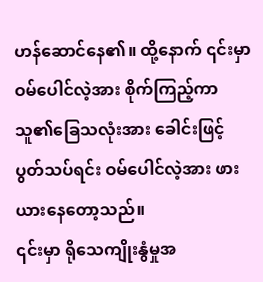ဟန်ဆောင်နေ၏။ ထို့နောက် ၎င်းမှာ ဝမ်ပေါင်လဲ့အား စိုက်ကြည့်ကာ သူ၏ခြေသလုံးအား ခေါင်းဖြင့်ပွတ်သပ်ရင်း ဝမ်ပေါင်လဲ့အား ဖားယားနေတော့သည်။
၎င်းမှာ ရိုသေကျိုးနွံမှုအ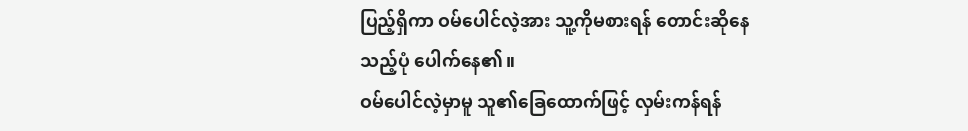ပြည့်ရှိကာ ဝမ်ပေါင်လဲ့အား သူ့ကိုမစားရန် တောင်းဆိုနေသည့်ပုံ ပေါက်နေ၏။
ဝမ်ပေါင်လဲ့မှာမူ သူ၏ခြေထောက်ဖြင့် လှမ်းကန်ရန်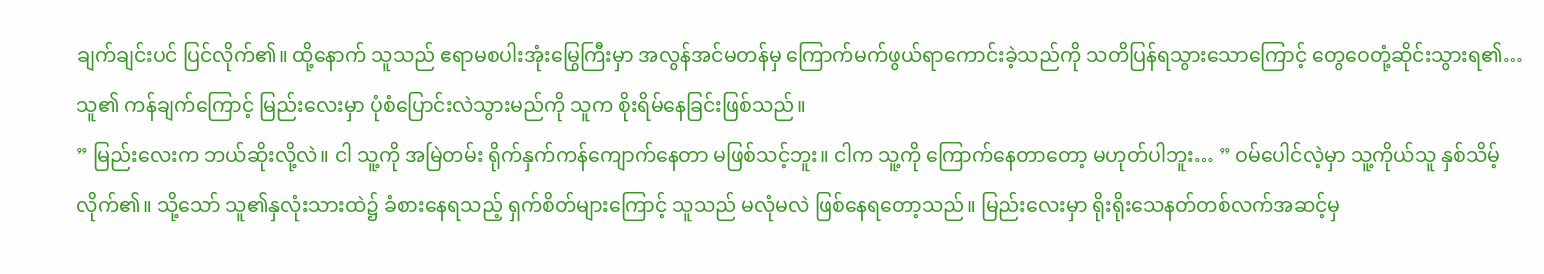ချက်ချင်းပင် ပြင်လိုက်၏။ ထို့နောက် သူသည် ဧရာမစပါးအုံးမြွေကြီးမှာ အလွန်အင်မတန်မှ ကြောက်မက်ဖွယ်ရာကောင်းခဲ့သည်ကို သတိပြန်ရသွားသောကြောင့် တွေဝေတုံ့ဆိုင်းသွားရ၏… သူ၏ ကန်ချက်ကြောင့် မြည်းလေးမှာ ပုံစံပြောင်းလဲသွားမည်ကို သူက စိုးရိမ်နေခြင်းဖြစ်သည်။
” မြည်းလေးက ဘယ်ဆိုးလို့လဲ။ ငါ သူ့ကို အမြဲတမ်း ရိုက်နှက်ကန်ကျောက်နေတာ မဖြစ်သင့်ဘူး။ ငါက သူ့ကို ကြောက်နေတာတော့ မဟုတ်ပါဘူး… ” ဝမ်ပေါင်လဲ့မှာ သူ့ကိုယ်သူ နှစ်သိမ့်လိုက်၏။ သို့သော် သူ၏နှလုံးသားထဲ၌ ခံစားနေရသည့် ရှက်စိတ်များကြောင့် သူသည် မလုံမလဲ ဖြစ်နေရတော့သည်။ မြည်းလေးမှာ ရိုးရိုးသေနတ်တစ်လက်အဆင့်မှ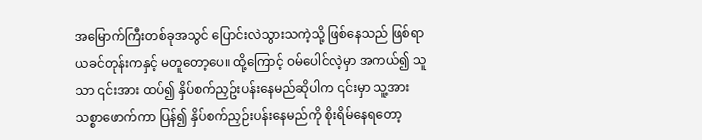အမြောက်ကြီးတစ်ခုအသွင် ပြောင်းလဲသွားသကဲ့သို့ ဖြစ်နေသည် ဖြစ်ရာ ယခင်တုန်းကနှင့် မတူတော့ပေ။ ထို့ကြောင့် ဝမ်ပေါင်လဲ့မှာ အကယ်၍ သူသာ ၎င်းအား ထပ်၍ နှိပ်စက်ညှဥ်းပန်းနေမည်ဆိုပါက ၎င်းမှာ သူ့အား သစ္စာဖောက်ကာ ပြန်၍ နှိပ်စက်ညှဉ်းပန်းနေမည်ကို စိုးရိမ်နေရတော့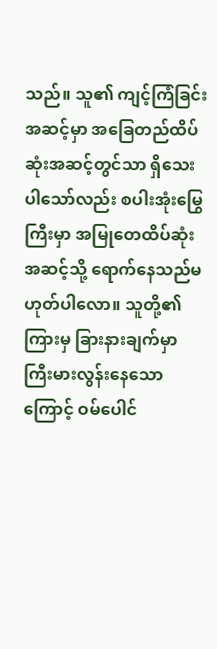သည်။ သူ၏ ကျင့်ကြံခြင်းအဆင့်မှာ အခြေတည်ထိပ်ဆုံးအဆင့်တွင်သာ ရှိသေးပါသော်လည်း စပါးအုံးမြွေကြီးမှာ အမြုတေထိပ်ဆုံးအဆင့်သို့ ရောက်နေသည်မဟုတ်ပါလော။ သူတို့၏ကြားမှ ခြားနားချက်မှာ ကြီးမားလွန်းနေသောကြောင့် ဝမ်ပေါင်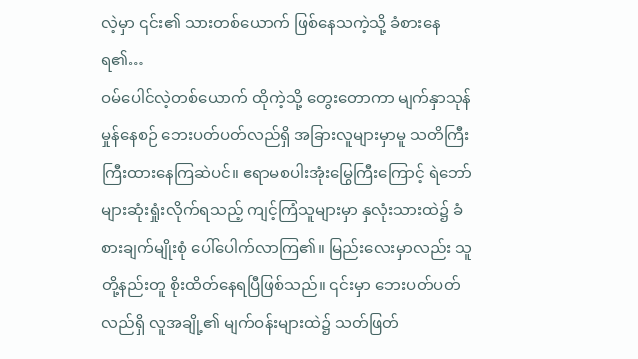လဲ့မှာ ၎င်း၏ သားတစ်ယောက် ဖြစ်နေသကဲ့သို့ ခံစားနေရ၏…
ဝမ်ပေါင်လဲ့တစ်ယောက် ထိုကဲ့သို့ တွေးတောကာ မျက်နှာသုန်မှုန်နေစဉ် ဘေးပတ်ပတ်လည်ရှိ အခြားလူများမှာမူ သတိကြီးကြီးထားနေကြဆဲပင်။ ဧရာမစပါးအုံးမြွေကြီးကြောင့် ရဲဘော်များဆုံးရှုံးလိုက်ရသည့် ကျင့်ကြံသူများမှာ နှလုံးသားထဲ၌ ခံစားချက်မျိုးစုံ ပေါ်ပေါက်လာကြ၏။ မြည်းလေးမှာလည်း သူတို့နည်းတူ စိုးထိတ်နေရပြီဖြစ်သည်။ ၎င်းမှာ ဘေးပတ်ပတ်လည်ရှိ လူအချို့၏ မျက်ဝန်းများထဲ၌ သတ်ဖြတ်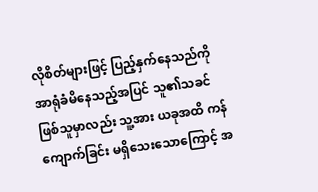လိုစိတ်များဖြင့် ပြည့်နှက်နေသည်ကို အာရုံခံမိနေသည့်အပြင် သူ၏သခင်ဖြစ်သူမှာလည်း သူ့အား ယခုအထိ ကန်ကျောက်ခြင်း မရှိသေးသောကြောင့် အ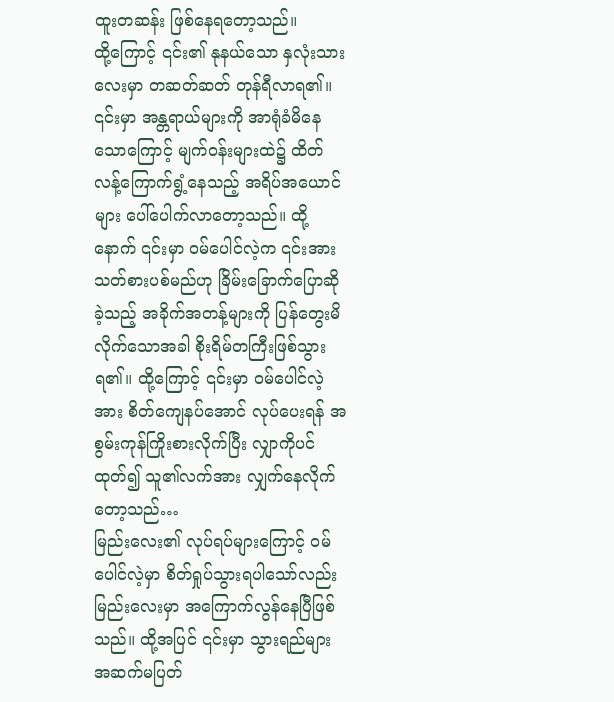ထူးတဆန်း ဖြစ်နေရတော့သည်။
ထို့ကြောင့် ၎င်း၏ နုနယ်သော နှလုံးသားလေးမှာ တဆတ်ဆတ် တုန်ရီလာရ၏။ ၎င်းမှာ အန္တရာယ်များကို အာရုံခံမိနေသောကြောင့် မျက်ဝန်းများထဲ၌ ထိတ်လန့်ကြောက်ရွံ့နေသည့် အရိပ်အယောင်များ ပေါ်ပေါက်လာတော့သည်။ ထို့နောက် ၎င်းမှာ ဝမ်ပေါင်လဲ့က ၎င်းအား သတ်စားပစ်မည်ဟု ခြိမ်းခြောက်ပြောဆိုခဲ့သည့် အခိုက်အတန့်များကို ပြန်တွေးမိလိုက်သောအခါ စိုးရိမ်တကြီးဖြစ်သွားရ၏။ ထို့ကြောင့် ၎င်းမှာ ဝမ်ပေါင်လဲ့အား စိတ်ကျေနပ်အောင် လုပ်ပေးရန် အစွမ်းကုန်ကြိုးစားလိုက်ပြီး လျှာကိုပင်ထုတ်၍ သူ၏လက်အား လျှက်နေလိုက်တော့သည်…
မြည်းလေး၏ လုပ်ရပ်များကြောင့် ဝမ်ပေါင်လဲ့မှာ စိတ်ရှုပ်သွားရပါသော်လည်း မြည်းလေးမှာ အကြောက်လွန်နေပြီဖြစ်သည်။ ထို့အပြင် ၎င်းမှာ သွားရည်များ အဆက်မပြတ်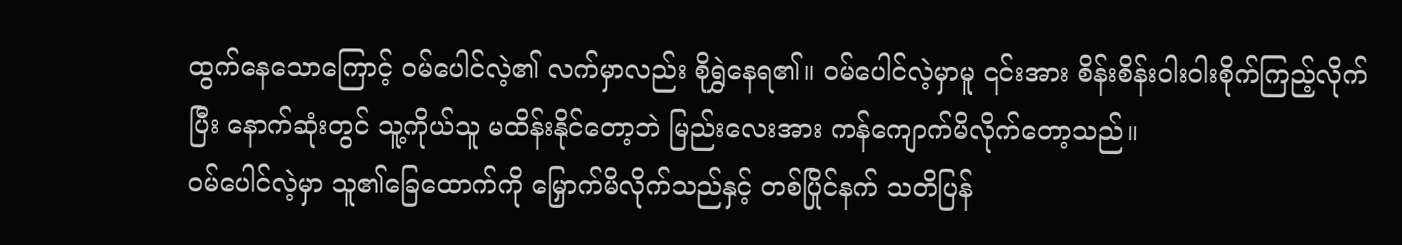ထွက်နေသောကြောင့် ဝမ်ပေါင်လဲ့၏ လက်မှာလည်း စိုရွှဲနေရ၏။ ဝမ်ပေါင်လဲ့မှာမူ ၎င်းအား စိန်းစိန်းဝါးဝါးစိုက်ကြည့်လိုက်ပြီး နောက်ဆုံးတွင် သူ့ကိုယ်သူ မထိန်းနိုင်တော့ဘဲ မြည်းလေးအား ကန်ကျောက်မိလိုက်တော့သည်။
ဝမ်ပေါင်လဲ့မှာ သူ၏ခြေထောက်ကို မြှောက်မိလိုက်သည်နှင့် တစ်ပြိုင်နက် သတိပြန်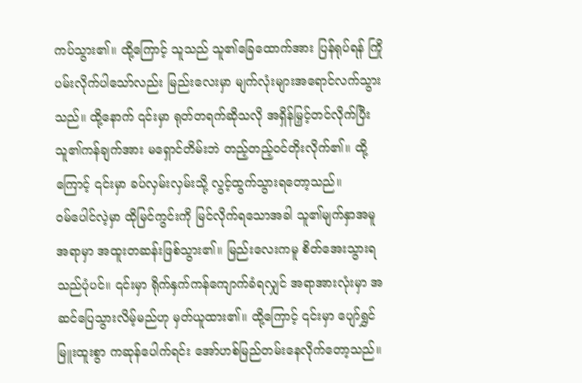ကပ်သွား၏။ ထို့ကြောင့် သူသည် သူ၏ခြေထောက်အား ပြန်ရုပ်ရန် ကြိုပမ်းလိုက်ပါသော်လည်း မြည်းလေးမှာ မျက်လုံးများအရောင်လက်သွားသည်။ ထို့နောက် ၎င်းမှာ ရုတ်တရက်ဆိုသလို အရှိန်မြှင့်တင်လိုက်ပြီး သူ၏ကန်ချက်အား မရှောင်တိမ်းဘဲ တည့်တည့်ဝင်တိုးလိုက်၏။ ထို့ကြောင့် ၎င်းမှာ ခပ်လှမ်းလှမ်းသို့ လွင့်ထွက်သွားရတော့သည်။
ဝမ်ပေါင်လဲ့မှာ ထိုမြင်ကွင်းကို မြင်လိုက်ရသောအခါ သူ၏မျက်နှာအမူအရာမှာ အထူးတဆန်းဖြစ်သွား၏။ မြည်းလေးကမူ စိတ်အေးသွားရသည်ပုံပင်။ ၎င်းမှာ ရိုက်နှက်ကန်ကျောက်ခံရလျှင် အရာအားလုံးမှာ အဆင်ပြေသွားလိမ့်မည်ဟု မှတ်ယူထား၏။ ထို့ကြောင့် ၎င်းမှာ ပျော်ရွှင်မြူးထူးစွာ ကဆုန်ပေါက်ရင်း အော်ဟစ်မြည်တမ်းနေလိုက်တော့သည်။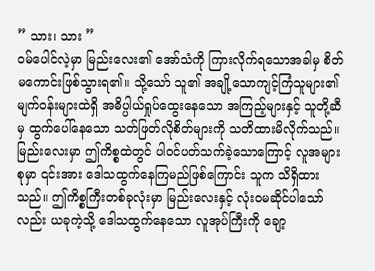” သား၊ သား ”
ဝမ်ပေါင်လဲ့မှာ မြည်းလေး၏ အော်သံကို ကြားလိုက်ရသောအခါမှ စိတ်မကောင်းဖြစ်သွားရ၏။ သို့သော် သူ၏ အချို့သောကျင့်ကြံသူများ၏ မျက်ဝန်းများထဲရှိ အဓိပ္ပါယ်ရှုပ်ထွေးနေသော အကြည့်များနှင့် သူတို့ဆီမှ ထွက်ပေါ်နေသော သတ်ဖြတ်လိုစိတ်များကို သတိထားမိလိုက်သည်။ မြည်းလေးမှာ ဤကိစ္စထဲတွင် ပါဝင်ပတ်သက်ခဲ့သောကြောင့် လူအများစုမှာ ၎င်းအား ဒေါသထွက်နေကြမည်ဖြစ်ကြောင်း သူက သိရှိထားသည်။ ဤကိစ္စကြီးတစ်ခုလုံးမှာ မြည်းလေးနှင့် လုံးဝမဆိုင်ပါသော်လည်း ယခုကဲ့သို့ ဒေါသထွက်နေသော လူအုပ်ကြီးကို ချော့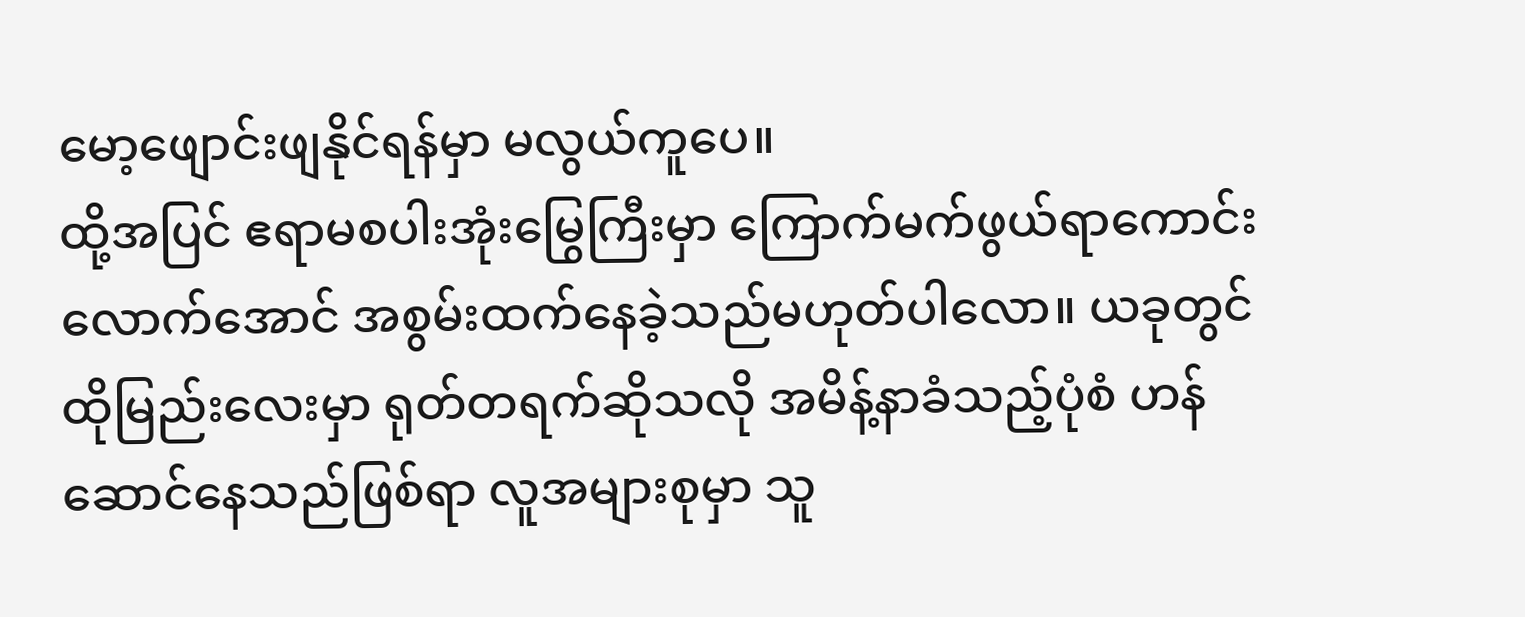မော့ဖျောင်းဖျနိုင်ရန်မှာ မလွယ်ကူပေ။
ထို့အပြင် ဧရာမစပါးအုံးမြွေကြီးမှာ ကြောက်မက်ဖွယ်ရာကောင်းလောက်အောင် အစွမ်းထက်နေခဲ့သည်မဟုတ်ပါလော။ ယခုတွင် ထိုမြည်းလေးမှာ ရုတ်တရက်ဆိုသလို အမိန့်နာခံသည့်ပုံစံ ဟန်ဆောင်နေသည်ဖြစ်ရာ လူအများစုမှာ သူ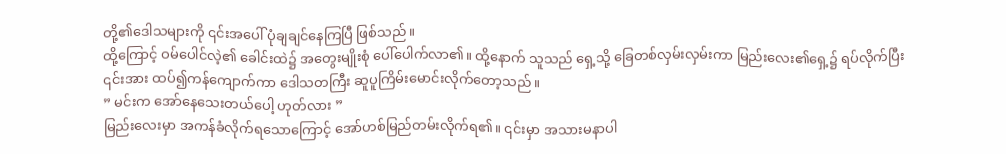တို့၏ဒေါသများကို ၎င်းအပေါ် ပုံချချင်နေကြပြီ ဖြစ်သည်။
ထို့ကြောင့် ဝမ်ပေါင်လဲ့၏ ခေါင်းထဲ၌ အတွေးမျိုးစုံ ပေါ်ပေါက်လာ၏။ ထို့နောက် သူသည် ရှေ့သို့ ခြေတစ်လှမ်းလှမ်းကာ မြည်းလေး၏ရှေ့၌ ရပ်လိုက်ပြီး ၎င်းအား ထပ်၍ကန်ကျောက်ကာ ဒေါသတကြီး ဆူပူကြိမ်းမောင်းလိုက်တော့သည်။
” မင်းက အော်နေသေးတယ်ပေါ့ ဟုတ်လား ”
မြည်းလေးမှာ အကန်ခံလိုက်ရသောကြောင့် အော်ဟစ်မြည်တမ်းလိုက်ရ၏။ ၎င်းမှာ အသားမနာပါ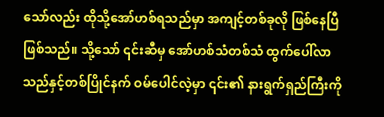သော်လည်း ထိုသို့အော်ဟစ်ရသည်မှာ အကျင့်တစ်ခုလို ဖြစ်နေပြီဖြစ်သည်။ သို့သော် ၎င်းဆီမှ အော်ဟစ်သံတစ်သံ ထွက်ပေါ်လာသည်နှင့်တစ်ပြိုင်နက် ဝမ်ပေါင်လဲ့မှာ ၎င်း၏ နားရွက်ရှည်ကြီးကို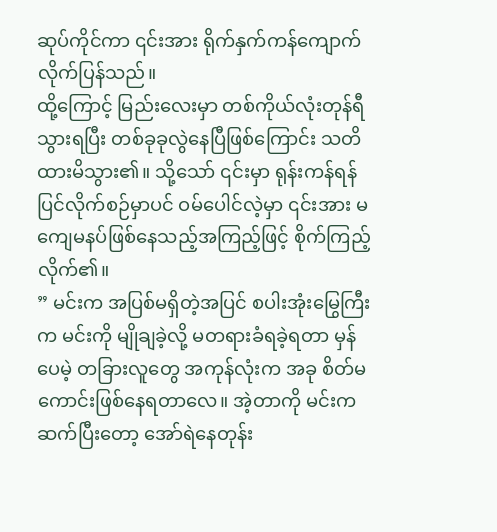ဆုပ်ကိုင်ကာ ၎င်းအား ရိုက်နှက်ကန်ကျောက်လိုက်ပြန်သည်။
ထို့ကြောင့် မြည်းလေးမှာ တစ်ကိုယ်လုံးတုန်ရီသွားရပြီး တစ်ခုခုလွဲနေပြီဖြစ်ကြောင်း သတိထားမိသွား၏။ သို့သော် ၎င်းမှာ ရုန်းကန်ရန် ပြင်လိုက်စဉ်မှာပင် ဝမ်ပေါင်လဲ့မှာ ၎င်းအား မကျေမနပ်ဖြစ်နေသည့်အကြည့်ဖြင့် စိုက်ကြည့်လိုက်၏။
” မင်းက အပြစ်မရှိတဲ့အပြင် စပါးအုံးမြွေကြီးက မင်းကို မျိုချခဲ့လို့ မတရားခံရခဲ့ရတာ မှန်ပေမဲ့ တခြားလူတွေ အကုန်လုံးက အခု စိတ်မကောင်းဖြစ်နေရတာလေ။ အဲ့တာကို မင်းက ဆက်ပြီးတော့ အော်ရဲနေတုန်း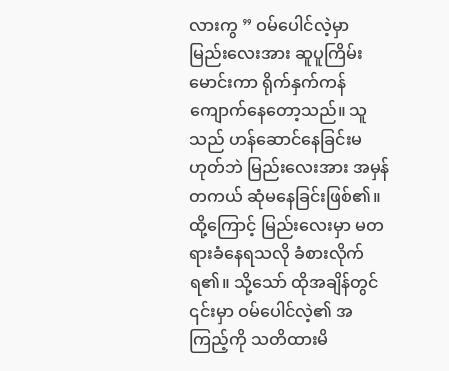လားကွ ” ဝမ်ပေါင်လဲ့မှာ မြည်းလေးအား ဆူပူကြိမ်းမောင်းကာ ရိုက်နှက်ကန်ကျောက်နေတော့သည်။ သူသည် ဟန်ဆောင်နေခြင်းမဟုတ်ဘဲ မြည်းလေးအား အမှန်တကယ် ဆုံမနေခြင်းဖြစ်၏။
ထို့ကြောင့် မြည်းလေးမှာ မတရားခံနေရသလို ခံစားလိုက်ရ၏။ သို့သော် ထိုအချိန်တွင် ၎င်းမှာ ဝမ်ပေါင်လဲ့၏ အကြည့်ကို သတိထားမိ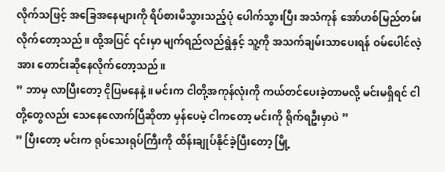လိုက်သဖြင့် အခြေအနေများကို ရိပ်စားမိသွားသည့်ပုံ ပေါက်သွားပြီး အသံကုန် အော်ဟစ်မြည်တမ်းလိုက်တော့သည်။ ထို့အပြင် ၎င်းမှာ မျက်ရည်လည်ရွဲနှင့် သူ့ကို အသက်ချမ်းသာပေးရန် ဝမ်ပေါင်လဲ့အား တောင်းဆိုနေလိုက်တော့သည်။
” ဘာမှ လာပြီးတော့ ငိုပြမနေနဲ့။ မင်းက ငါတို့အကုန်လုံးကို ကယ်တင်ပေးခဲ့တာမလို့ မင်းမရှိရင် ငါတို့တွေလည်း သေနေလောက်ပြီဆိုတာ မှန်ပေမဲ့ ငါကတော့ မင်းကို ရိုက်ရဦးမှာပဲ ”
” ပြီးတော့ မင်းက ရုပ်သေးရုပ်ကြီးကို ထိန်းချုပ်နိုင်ခဲ့ပြီးတော့ မြို့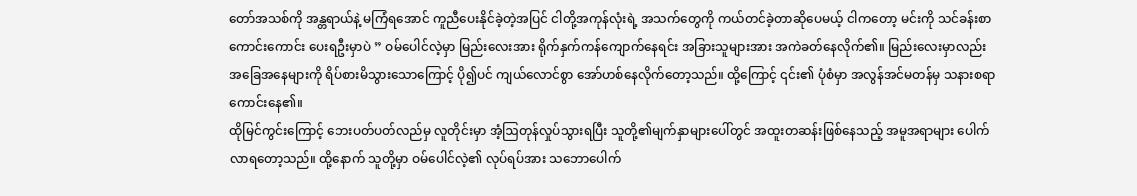တော်အသစ်ကို အန္တရာယ်နဲ့ မကြံရအောင် ကူညီပေးနိုင်ခဲ့တဲ့အပြင် ငါတို့အကုန်လုံးရဲ့ အသက်တွေကို ကယ်တင်ခဲ့တာဆိုပေမယ့် ငါကတော့ မင်းကို သင်ခန်းစာကောင်းကောင်း ပေးရဦးမှာပဲ ” ဝမ်ပေါင်လဲ့မှာ မြည်းလေးအား ရိုက်နှက်ကန်ကျောက်နေရင်း အခြားသူများအား အကဲခတ်နေလိုက်၏။ မြည်းလေးမှာလည်း အခြေအနေများကို ရိပ်စားမိသွားသောကြောင့် ပို၍ပင် ကျယ်လောင်စွာ အော်ဟစ်နေလိုက်တော့သည်။ ထို့ကြောင့် ၎င်း၏ ပုံစံမှာ အလွန်အင်မတန်မှ သနားစရာကောင်းနေ၏။
ထိုမြင်ကွင်းကြောင့် ဘေးပတ်ပတ်လည်မှ လူတိုင်းမှာ အံ့ဩတုန်လှုပ်သွားရပြီး သူတို့၏မျက်နှာများပေါ်တွင် အထူးတဆန်းဖြစ်နေသည့် အမူအရာများ ပေါက်လာရတော့သည်။ ထို့နောက် သူတို့မှာ ဝမ်ပေါင်လဲ့၏ လုပ်ရပ်အား သဘောပေါက်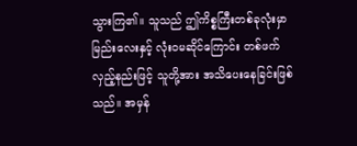သွားကြ၏။ သူသည် ဤကိစ္စကြီးတစ်ခုလုံးမှာ မြည်းလေးနှင့် လုံးဝမဆိုင်ကြောင်း တစ်ဖက်လှည့်နည်းဖြင့် သူတို့အား အသိပေးနေခြင်းဖြစ်သည်။ အမှန်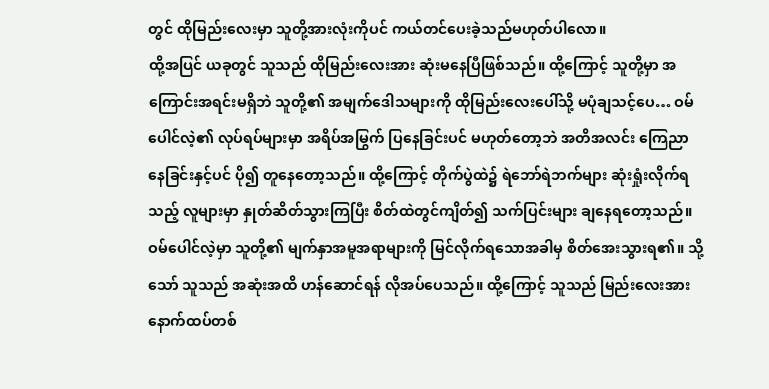တွင် ထိုမြည်းလေးမှာ သူတို့အားလုံးကိုပင် ကယ်တင်ပေးခဲ့သည်မဟုတ်ပါလော။
ထို့အပြင် ယခုတွင် သူသည် ထိုမြည်းလေးအား ဆုံးမနေပြီဖြစ်သည်။ ထို့ကြောင့် သူတို့မှာ အကြောင်းအရင်းမရှိဘဲ သူတို့၏ အမျက်ဒေါသများကို ထိုမြည်းလေးပေါ်သို့ မပုံချသင့်ပေ… ဝမ်ပေါင်လဲ့၏ လုပ်ရပ်များမှာ အရိပ်အမြွက် ပြနေခြင်းပင် မဟုတ်တော့ဘဲ အတိအလင်း ကြေညာနေခြင်းနှင့်ပင် ပို၍ တူနေတော့သည်။ ထို့ကြောင့် တိုက်ပွဲထဲ၌ ရဲဘော်ရဲဘက်များ ဆုံးရှုံးလိုက်ရသည့် လူများမှာ နှုတ်ဆိတ်သွားကြပြီး စိတ်ထဲတွင်ကျိတ်၍ သက်ပြင်းများ ချနေရတော့သည်။
ဝမ်ပေါင်လဲ့မှာ သူတို့၏ မျက်နှာအမူအရာများကို မြင်လိုက်ရသောအခါမှ စိတ်အေးသွားရ၏။ သို့သော် သူသည် အဆုံးအထိ ဟန်ဆောင်ရန် လိုအပ်ပေသည်။ ထို့ကြောင့် သူသည် မြည်းလေးအား နောက်ထပ်တစ်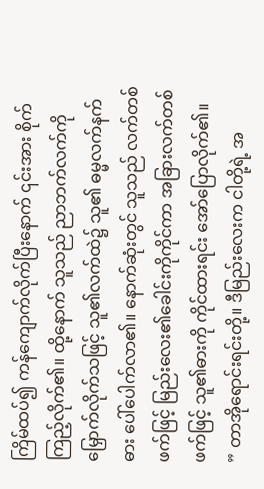ကြိမ်ထပ်၍ ကန်ကျောက်လိုက်ပြီးနောက် ၎င်းအား စိုက်ကြည့်လိုက်၏။ ထို့နောက် သူသည် ညာဘက်လက်ကိုမြှောက်လိုက်သဖြင့် သူ၏လက်ထဲ၌ သူ၏ ဓမ္မလက်နက်ဓား ပေါ်ပေါက်လာ၏။ နောက်ဆုံးတွင် သူသည် လက်တစ်ဖက်ဖြင့် မြည်းလေး၏ခေါင်းကိုကိုင်ကာ အခြားလက်တစ်ဖက်ဖြင့် သူ၏ဓားကို ကိုင်ထားရင်း အော်ပြောလိုက်၏။
” တာအိုရောင်းရင်းတို့။ ဒီမြည်းလေးက ငါတို့ရဲ့ အ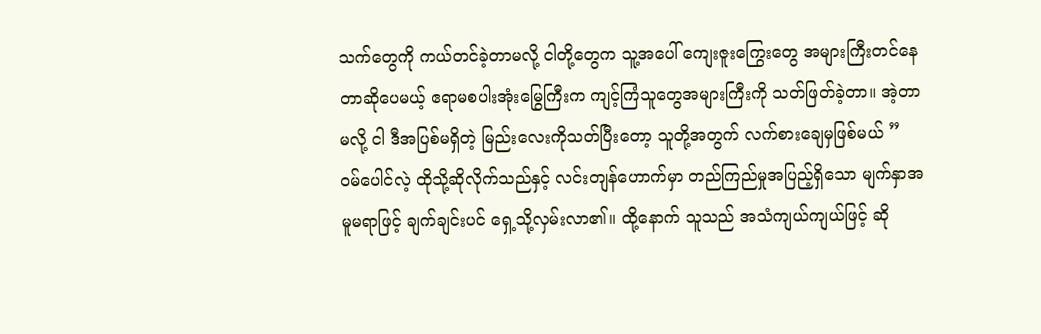သက်တွေကို ကယ်တင်ခဲ့တာမလို့ ငါတို့တွေက သူ့အပေါ် ကျေးဇူးကြွေးတွေ အများကြီးတင်နေတာဆိုပေမယ့် ဧရာမစပါးအုံးမြွေကြီးက ကျင့်ကြံသူတွေအများကြီးကို သတ်ဖြတ်ခဲ့တာ။ အဲ့တာမလို့ ငါ ဒီအပြစ်မရှိတဲ့ မြည်းလေးကိုသတ်ပြီးတော့ သူတို့အတွက် လက်စားချေမှဖြစ်မယ် ”
ဝမ်ပေါင်လဲ့ ထိုသို့ဆိုလိုက်သည်နှင့် လင်းတျန်ဟောက်မှာ တည်ကြည်မှုအပြည့်ရှိသော မျက်နှာအမူမရာဖြင့် ချက်ချင်းပင် ရှေ့သို့လှမ်းလာ၏။ ထို့နောက် သူသည် အသံကျယ်ကျယ်ဖြင့် ဆို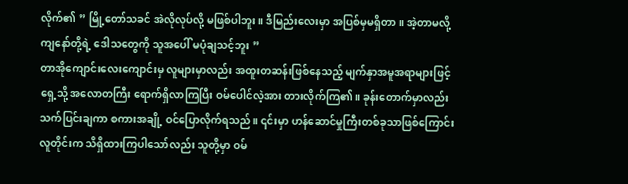လိုက်၏ ” မြို့တော်သခင် အဲလိုလုပ်လို့ မဖြစ်ပါဘူး။ ဒီမြည်းလေးမှာ အပြစ်မှမရှိတာ။ အဲ့တာမလို့ ကျနော်တို့ရဲ့ ဒေါသတွေကို သူအပေါ် မပုံချသင့်ဘူး ”
တာအိုကျောင်းလေးကျောင်းမှ လူများမှာလည်း အထူးတဆန်းဖြစ်နေသည့် မျက်နှာအမူအရာများဖြင့် ရှေ့သို့ အလောတကြီး ရောက်ရှိလာကြပြီး ဝမ်ပေါင်လဲ့အား တားလိုက်ကြ၏။ ခုန်းတောက်မှာလည်း သက်ပြင်းချကာ စကားအချို့ ဝင်ပြောလိုက်ရသည်။ ၎င်းမှာ ဟန်ဆောင်မှုကြီးတစ်ခုသာဖြစ်ကြောင်း လူတိုင်းက သိရှိထားကြပါသော်လည်း သူတို့မှာ ဝမ်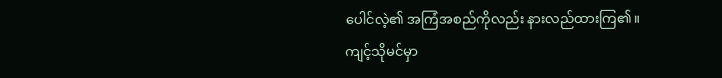ပေါင်လဲ့၏ အကြံအစည်ကိုလည်း နားလည်ထားကြ၏။
ကျင့်သိုမင်မှာ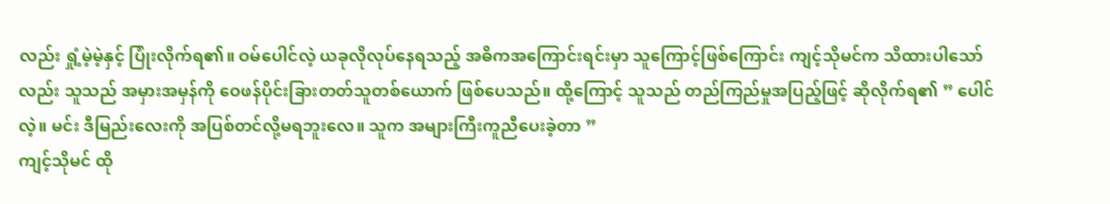လည်း ရှုံ့မဲ့မဲ့နှင့် ပြုံးလိုက်ရ၏။ ဝမ်ပေါင်လဲ့ ယခုလိုလုပ်နေရသည့် အဓိကအကြောင်းရင်းမှာ သူကြောင့်ဖြစ်ကြောင်း ကျင့်သိုမင်က သိထားပါသော်လည်း သူသည် အမှားအမှန်ကို ဝေဖန်ပိုင်းခြားတတ်သူတစ်ယောက် ဖြစ်ပေသည်။ ထို့ကြောင့် သူသည် တည်ကြည်မှုအပြည့်ဖြင့် ဆိုလိုက်ရ၏ ” ပေါင်လဲ့။ မင်း ဒီမြည်းလေးကို အပြစ်တင်လို့မရဘူးလေ။ သူက အများကြီးကူညီပေးခဲ့တာ ”
ကျင့်သိုမင် ထို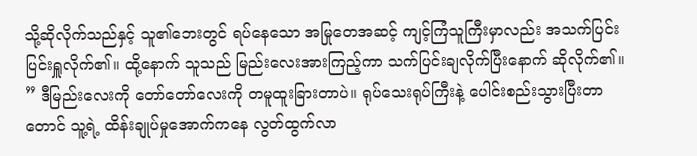သို့ဆိုလိုက်သည်နှင့် သူ၏ဘေးတွင် ရပ်နေသော အမြုတေအဆင့် ကျင့်ကြံသူကြီးမှာလည်း အသက်ပြင်းပြင်းရှူလိုက်၏။ ထို့နောက် သူသည် မြည်းလေးအားကြည့်ကာ သက်ပြင်းချလိုက်ပြီးနောက် ဆိုလိုက်၏။
” ဒီမြည်းလေးကို တော်တော်လေးကို တမူထူးခြားတာပဲ။ ရုပ်သေးရုပ်ကြီးနဲ့ ပေါင်းစည်းသွားပြီးတာတောင် သူ့ရဲ့ ထိန်းချုပ်မှုအောက်ကနေ လွတ်ထွက်လာ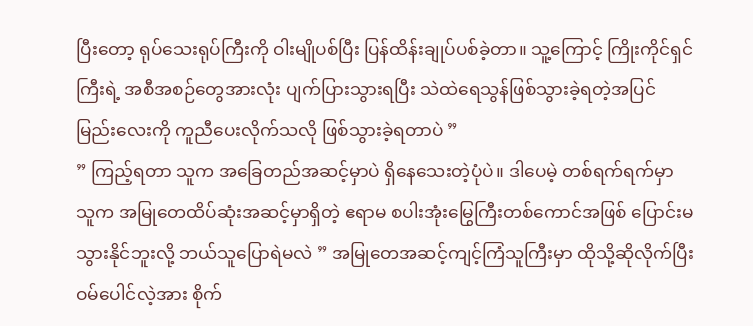ပြီးတော့ ရုပ်သေးရုပ်ကြီးကို ဝါးမျိုပစ်ပြီး ပြန်ထိန်းချုပ်ပစ်ခဲ့တာ။ သူ့ကြောင့် ကြိုးကိုင်ရှင်ကြီးရဲ့ အစီအစဉ်တွေအားလုံး ပျက်ပြားသွားရပြီး သဲထဲရေသွန်ဖြစ်သွားခဲ့ရတဲ့အပြင် မြည်းလေးကို ကူညီပေးလိုက်သလို ဖြစ်သွားခဲ့ရတာပဲ ”
” ကြည့်ရတာ သူက အခြေတည်အဆင့်မှာပဲ ရှိနေသေးတဲ့ပုံပဲ။ ဒါပေမဲ့ တစ်ရက်ရက်မှာ သူက အမြုတေထိပ်ဆုံးအဆင့်မှာရှိတဲ့ ဧရာမ စပါးအုံးမြွေကြီးတစ်ကောင်အဖြစ် ပြောင်းမသွားနိုင်ဘူးလို့ ဘယ်သူပြောရဲမလဲ ” အမြုတေအဆင့်ကျင့်ကြံသူကြီးမှာ ထိုသို့ဆိုလိုက်ပြီး ဝမ်ပေါင်လဲ့အား စိုက်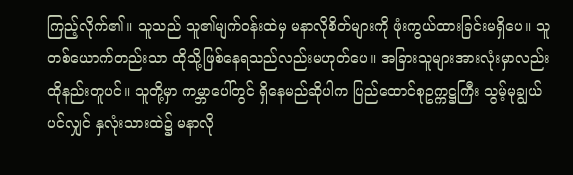ကြည့်လိုက်၏။ သူသည် သူ၏မျက်ဝန်းထဲမှ မနာလိုစိတ်များကို ဖုံးကွယ်ထားခြင်းမရှိပေ။ သူတစ်ယောက်တည်းသာ ထိုသို့ဖြစ်နေရသည်လည်းမဟုတ်ပေ။ အခြားသူများအားလုံးမှာလည်း ထိုနည်းတူပင်။ သူတို့မှာ ကမ္ဘာပေါ်တွင် ရှိနေမည်ဆိုပါက ပြည်ထောင်စုဥက္ကဋ္ဌကြီး သွမ့်မုချွယ်ပင်လျှင် နှလုံးသားထဲ၌ မနာလို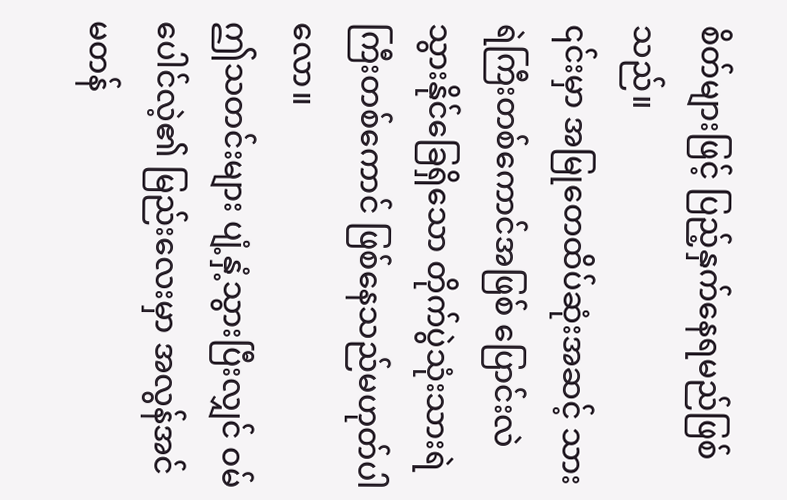စိတ်များဖြင့် ပြည့်နှက်နေရမည်ဖြစ်သည်။
၎င်းမှာ အမြုတေထိပ်ဆုံးအဆင့် သားရဲကြီးတစ်ကောင်အဖြစ် ပြောင်းလဲသွားနိုင်ခြေရှိသော တိုက်ပွဲသုံးသားရဲကြီးတစ်ကောင် ဖြစ်နေသည်မဟုတ်ပါလော။
ဤသတင်းများ ပျံ့နှံ့သွားပြီးလျှင် ဝမ်ပေါင်လဲ့၏ မြည်းလေးမှာ အလွန်အင်မတန်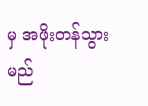မှ အဖိုးတန်သွားမည်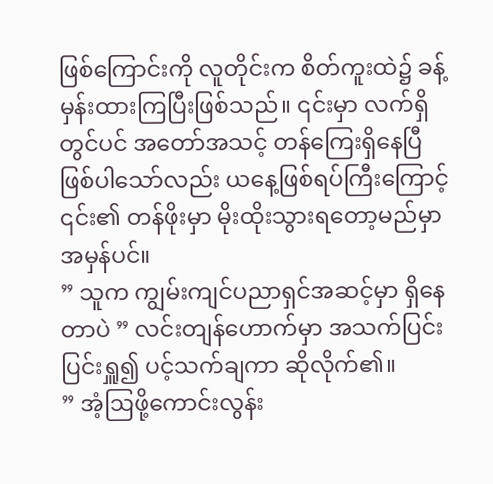ဖြစ်ကြောင်းကို လူတိုင်းက စိတ်ကူးထဲ၌ ခန့်မှန်းထားကြပြီးဖြစ်သည်။ ၎င်းမှာ လက်ရှိတွင်ပင် အတော်အသင့် တန်ကြေးရှိနေပြီ ဖြစ်ပါသော်လည်း ယနေ့ဖြစ်ရပ်ကြီးကြောင့် ၎င်း၏ တန်ဖိုးမှာ မိုးထိုးသွားရတော့မည်မှာ အမှန်ပင်။
” သူက ကျွမ်းကျင်ပညာရှင်အဆင့်မှာ ရှိနေတာပဲ ” လင်းတျန်ဟောက်မှာ အသက်ပြင်းပြင်းရှူ၍ ပင့်သက်ချကာ ဆိုလိုက်၏။
” အံ့ဩဖို့ကောင်းလွန်း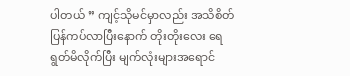ပါတယ် ” ကျင့်သိုမင်မှာလည်း အသိစိတ်ပြန်ကပ်လာပြီးနောက် တိုးတိုးလေး ရေရွတ်မိလိုက်ပြီး မျက်လုံးများအရောင်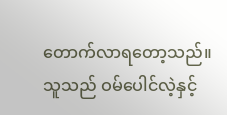တောက်လာရတော့သည်။ သူသည် ဝမ်ပေါင်လဲ့နှင့်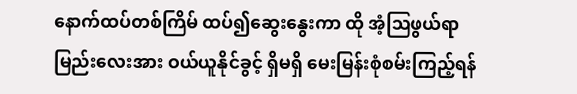နောက်ထပ်တစ်ကြိမ် ထပ်၍ဆွေးနွေးကာ ထို အံ့ဩဖွယ်ရာ မြည်းလေးအား ဝယ်ယူနိုင်ခွင့် ရှိမရှိ မေးမြန်းစုံစမ်းကြည့်ရန်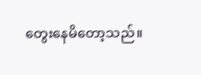တွေးနေမိတော့သည်။